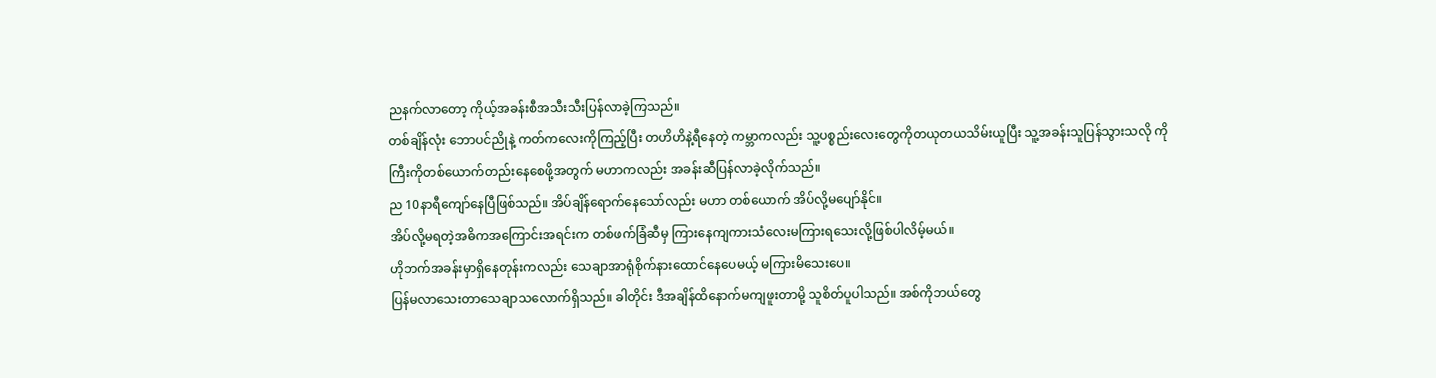ညနက်လာတော့ ကိုယ့်အခန်းစီအသီးသီးပြန်လာခဲ့ကြသည်။
တစ်ချိန်လုံး ဘောပင်ညိုနဲ့ ကတ်ကလေးကိုကြည့်ပြီး တဟိဟိနဲ့ရီနေတဲ့ ကမ္ဘာကလည်း သူ့ပစ္စည်းလေးတွေကိုတယုတယသိမ်းယူပြီး သူ့အခန်းသူပြန်သွားသလို ကိုကြီးကိုတစ်ယောက်တည်းနေစေဖို့အတွက် မဟာကလည်း အခန်းဆီပြန်လာခဲ့လိုက်သည်။
ည 10နာရီကျော်နေပြီဖြစ်သည်။ အိပ်ချိန်ရောက်နေသော်လည်း မဟာ တစ်ယောက် အိပ်လို့မပျော်နိုင်။
အိပ်လို့မရတဲ့အဓိကအကြောင်းအရင်းက တစ်ဖက်ခြံဆီမှ ကြားနေကျကားသံလေးမကြားရသေးလို့ဖြစ်ပါလိမ့်မယ်။
ဟိုဘက်အခန်းမှာရှိနေတုန်းကလည်း သေချာအာရုံစိုက်နားထောင်နေပေမယ့် မကြားမိသေးပေ။
ပြန်မလာသေးတာသေချာသလောက်ရှိသည်။ ခါတိုင်း ဒီအချိန်ထိနောက်မကျဖူးတာမို့ သူစိတ်ပူပါသည်။ အစ်ကိုဘယ်တွေ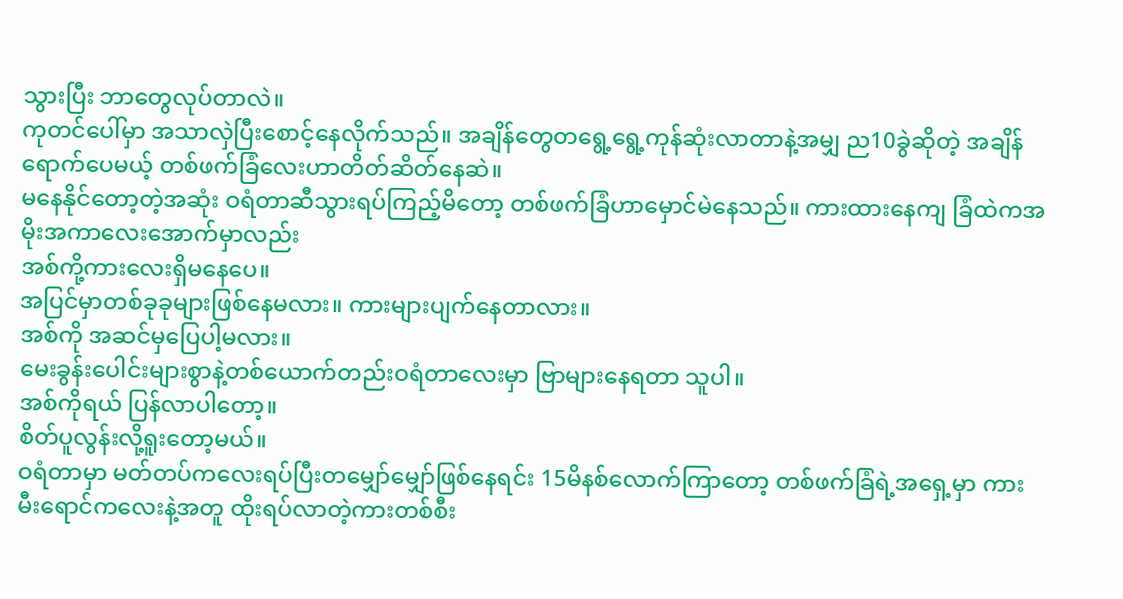သွားပြီး ဘာတွေလုပ်တာလဲ။
ကုတင်ပေါ်မှာ အသာလှဲပြီးစောင့်နေလိုက်သည်။ အချိန်တွေတရွေ့ရွေ့ကုန်ဆုံးလာတာနဲ့အမျှ ည10ခွဲဆိုတဲ့ အချိန်ရောက်ပေမယ့် တစ်ဖက်ခြံလေးဟာတိတ်ဆိတ်နေဆဲ။
မနေနိုင်တော့တဲ့အဆုံး ဝရံတာဆီသွားရပ်ကြည့်မိတော့ တစ်ဖက်ခြံဟာမှောင်မဲနေသည်။ ကားထားနေကျ ခြံထဲကအမိုးအကာလေးအောက်မှာလည်း
အစ်ကို့ကားလေးရှိမနေပေ။
အပြင်မှာတစ်ခုခုများဖြစ်နေမလား။ ကားများပျက်နေတာလား။
အစ်ကို အဆင်မှပြေပါ့မလား။
မေးခွန်းပေါင်းများစွာနဲ့တစ်ယောက်တည်းဝရံတာလေးမှာ ဗြာများနေရတာ သူပါ။
အစ်ကိုရယ် ပြန်လာပါတော့။
စိတ်ပူလွန်းလို့ရူးတော့မယ်။
ဝရံတာမှာ မတ်တပ်ကလေးရပ်ပြီးတမျှော်မျှော်ဖြစ်နေရင်း 15မိနစ်လောက်ကြာတော့ တစ်ဖက်ခြံရဲ့အရှေ့မှာ ကားမီးရောင်ကလေးနဲ့အတူ ထိုးရပ်လာတဲ့ကားတစ်စီး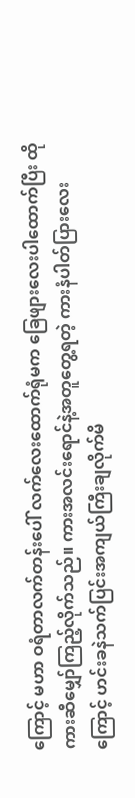ကြောင့် မဟာ ဝရံတာလက်တန်းပေါ် လက်လေးထောက်ရုံမက ခြေဖျားလေးပါထောက်ပြီး ထိုကားဆီမျှော်ကြည့်လိုက်သည်။ ကားအလင်းရောင်နဲ့အတူတွေ့ရတဲ့ ကားနံပါတ်ပြားလေးကြောင့် ဟင်းခနဲသက်ပြင်းအကျယ်ကြီးချလိုက်မိ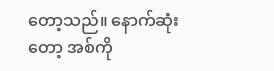တော့သည်။ နောက်ဆုံးတော့ အစ်ကို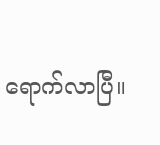ရောက်လာပြီ။